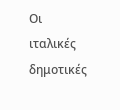Οι ιταλικές δημοτικές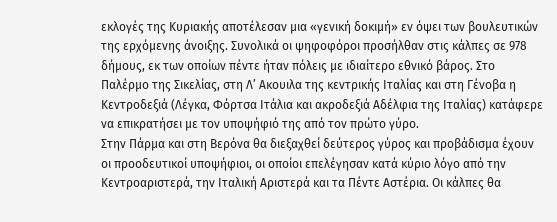εκλογές της Κυριακής αποτέλεσαν μια «γενική δοκιμή» εν όψει των βουλευτικών της ερχόμενης άνοιξης. Συνολικά οι ψηφοφόροι προσήλθαν στις κάλπες σε 978 δήμους, εκ των οποίων πέντε ήταν πόλεις με ιδιαίτερο εθνικό βάρος. Στο Παλέρμο της Σικελίας, στη Λ’ Ακουιλα της κεντρικής Ιταλίας και στη Γένοβα η Κεντροδεξιά (Λέγκα, Φόρτσα Ιτάλια και ακροδεξιά Αδέλφια της Ιταλίας) κατάφερε να επικρατήσει με τον υποψήφιό της από τον πρώτο γύρο.
Στην Πάρμα και στη Βερόνα θα διεξαχθεί δεύτερος γύρος και προβάδισμα έχουν οι προοδευτικοί υποψήφιοι, οι οποίοι επελέγησαν κατά κύριο λόγο από την Κεντροαριστερά, την Ιταλική Αριστερά και τα Πέντε Αστέρια. Οι κάλπες θα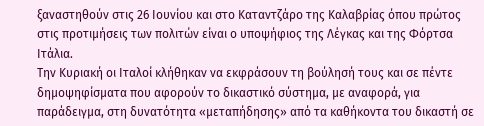ξαναστηθούν στις 26 Ιουνίου και στο Καταντζάρο της Καλαβρίας όπου πρώτος στις προτιμήσεις των πολιτών είναι ο υποψήφιος της Λέγκας και της Φόρτσα Ιτάλια.
Την Κυριακή οι Ιταλοί κλήθηκαν να εκφράσουν τη βούλησή τους και σε πέντε δημοψηφίσματα που αφορούν το δικαστικό σύστημα, με αναφορά, για παράδειγμα, στη δυνατότητα «μεταπήδησης» από τα καθήκοντα του δικαστή σε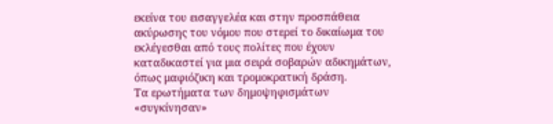εκείνα του εισαγγελέα και στην προσπάθεια ακύρωσης του νόμου που στερεί το δικαίωμα του εκλέγεσθαι από τους πολίτες που έχουν καταδικαστεί για μια σειρά σοβαρών αδικημάτων, όπως μαφιόζικη και τρομοκρατική δράση.
Τα ερωτήματα των δημοψηφισμάτων «συγκίνησαν»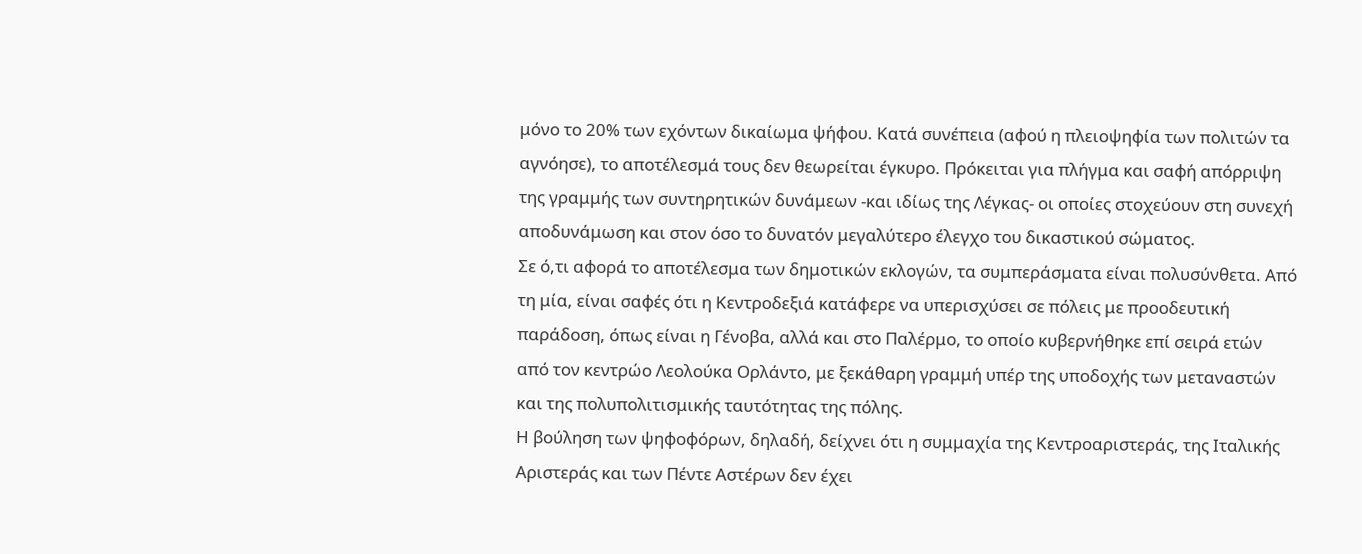μόνο το 20% των εχόντων δικαίωμα ψήφου. Κατά συνέπεια (αφού η πλειοψηφία των πολιτών τα αγνόησε), το αποτέλεσμά τους δεν θεωρείται έγκυρο. Πρόκειται για πλήγμα και σαφή απόρριψη της γραμμής των συντηρητικών δυνάμεων -και ιδίως της Λέγκας- οι οποίες στοχεύουν στη συνεχή αποδυνάμωση και στον όσο το δυνατόν μεγαλύτερο έλεγχο του δικαστικού σώματος.
Σε ό,τι αφορά το αποτέλεσμα των δημοτικών εκλογών, τα συμπεράσματα είναι πολυσύνθετα. Από τη μία, είναι σαφές ότι η Κεντροδεξιά κατάφερε να υπερισχύσει σε πόλεις με προοδευτική παράδοση, όπως είναι η Γένοβα, αλλά και στο Παλέρμο, το οποίο κυβερνήθηκε επί σειρά ετών από τον κεντρώο Λεολούκα Ορλάντο, με ξεκάθαρη γραμμή υπέρ της υποδοχής των μεταναστών και της πολυπολιτισμικής ταυτότητας της πόλης.
Η βούληση των ψηφοφόρων, δηλαδή, δείχνει ότι η συμμαχία της Κεντροαριστεράς, της Ιταλικής Αριστεράς και των Πέντε Αστέρων δεν έχει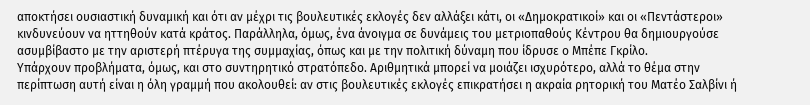αποκτήσει ουσιαστική δυναμική και ότι αν μέχρι τις βουλευτικές εκλογές δεν αλλάξει κάτι, οι «Δημοκρατικοί» και οι «Πεντάστεροι» κινδυνεύουν να ηττηθούν κατά κράτος. Παράλληλα, όμως, ένα άνοιγμα σε δυνάμεις του μετριοπαθούς Κέντρου θα δημιουργούσε ασυμβίβαστο με την αριστερή πτέρυγα της συμμαχίας, όπως και με την πολιτική δύναμη που ίδρυσε ο Μπέπε Γκρίλο.
Υπάρχουν προβλήματα, όμως, και στο συντηρητικό στρατόπεδο. Αριθμητικά μπορεί να μοιάζει ισχυρότερο, αλλά το θέμα στην περίπτωση αυτή είναι η όλη γραμμή που ακολουθεί: αν στις βουλευτικές εκλογές επικρατήσει η ακραία ρητορική του Ματέο Σαλβίνι ή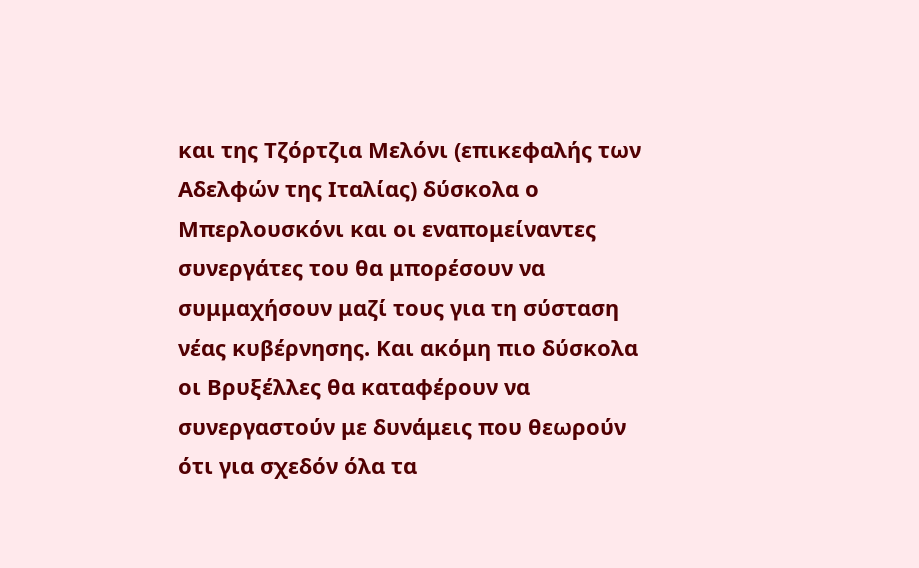και της Τζόρτζια Μελόνι (επικεφαλής των Αδελφών της Ιταλίας) δύσκολα ο Μπερλουσκόνι και οι εναπομείναντες συνεργάτες του θα μπορέσουν να συμμαχήσουν μαζί τους για τη σύσταση νέας κυβέρνησης. Και ακόμη πιο δύσκολα οι Βρυξέλλες θα καταφέρουν να συνεργαστούν με δυνάμεις που θεωρούν ότι για σχεδόν όλα τα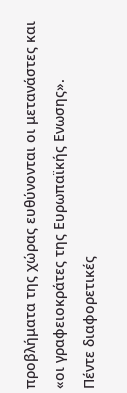προβλήματα της χώρας ευθύνονται οι μετανάστες και «οι γραφειοκράτες της Ευρωπαϊκής Ενωσης».
Πέντε διαφορετικές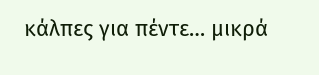κάλπες για πέντε… μικρά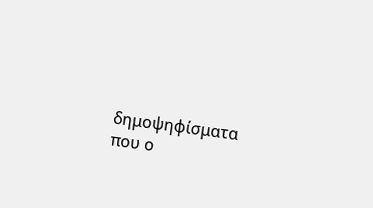δημοψηφίσματα που ο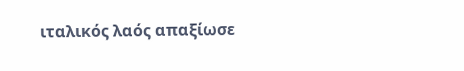ιταλικός λαός απαξίωσε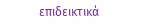επιδεικτικά